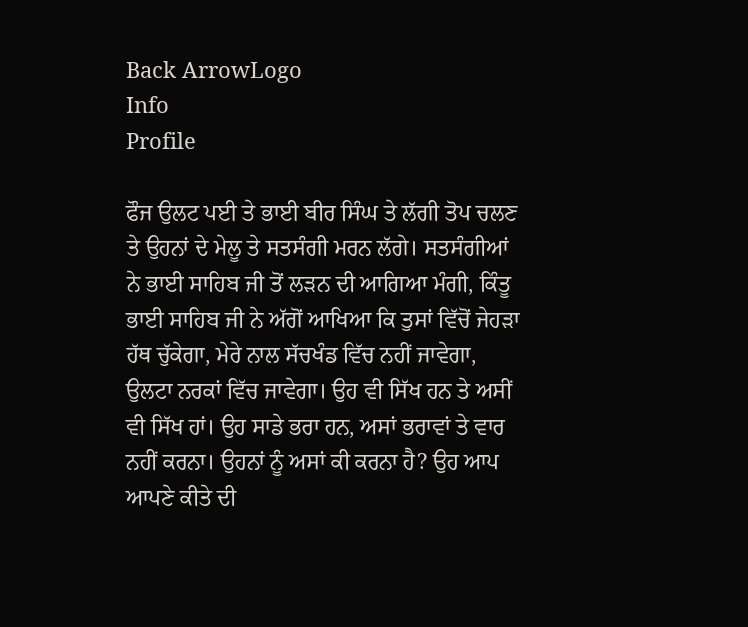Back ArrowLogo
Info
Profile

ਫੌਜ ਉਲਟ ਪਈ ਤੇ ਭਾਈ ਬੀਰ ਸਿੰਘ ਤੇ ਲੱਗੀ ਤੋਪ ਚਲਣ ਤੇ ਉਹਨਾਂ ਦੇ ਮੇਲੂ ਤੇ ਸਤਸੰਗੀ ਮਰਨ ਲੱਗੇ। ਸਤਸੰਗੀਆਂ ਨੇ ਭਾਈ ਸਾਹਿਬ ਜੀ ਤੋਂ ਲੜਨ ਦੀ ਆਗਿਆ ਮੰਗੀ, ਕਿੰਤੂ ਭਾਈ ਸਾਹਿਬ ਜੀ ਨੇ ਅੱਗੋਂ ਆਖਿਆ ਕਿ ਤੁਸਾਂ ਵਿੱਚੋਂ ਜੇਹੜਾ ਹੱਥ ਚੁੱਕੇਗਾ, ਮੇਰੇ ਨਾਲ ਸੱਚਖੰਡ ਵਿੱਚ ਨਹੀਂ ਜਾਵੇਗਾ, ਉਲਟਾ ਨਰਕਾਂ ਵਿੱਚ ਜਾਵੇਗਾ। ਉਹ ਵੀ ਸਿੱਖ ਹਨ ਤੇ ਅਸੀਂ ਵੀ ਸਿੱਖ ਹਾਂ। ਉਹ ਸਾਡੇ ਭਰਾ ਹਨ, ਅਸਾਂ ਭਰਾਵਾਂ ਤੇ ਵਾਰ ਨਹੀਂ ਕਰਨਾ। ਉਹਨਾਂ ਨੂੰ ਅਸਾਂ ਕੀ ਕਰਨਾ ਹੈ? ਉਹ ਆਪ ਆਪਣੇ ਕੀਤੇ ਦੀ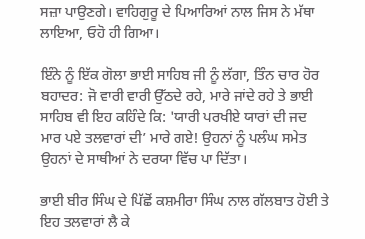ਸਜ਼ਾ ਪਾਉਣਗੇ। ਵਾਹਿਗੁਰੂ ਦੇ ਪਿਆਰਿਆਂ ਨਾਲ ਜਿਸ ਨੇ ਮੱਥਾ ਲਾਇਆ, ਓਹੋ ਹੀ ਗਿਆ।

ਇੰਨੇ ਨੂੰ ਇੱਕ ਗੋਲਾ ਭਾਈ ਸਾਹਿਬ ਜੀ ਨੂੰ ਲੱਗਾ, ਤਿੰਨ ਚਾਰ ਹੋਰ ਬਹਾਦਰ: ਜੋ ਵਾਰੀ ਵਾਰੀ ਉੱਠਦੇ ਰਹੇ, ਮਾਰੇ ਜਾਂਦੇ ਰਹੇ ਤੇ ਭਾਈ ਸਾਹਿਬ ਵੀ ਇਹ ਕਹਿੰਦੇ ਕਿ: 'ਯਾਰੀ ਪਰਖੀਏ ਯਾਰਾਂ ਦੀ ਜਦ ਮਾਰ ਪਏ ਤਲਵਾਰਾਂ ਦੀ’ ਮਾਰੇ ਗਏ! ਉਹਨਾਂ ਨੂੰ ਪਲੰਘ ਸਮੇਤ ਉਹਨਾਂ ਦੇ ਸਾਥੀਆਂ ਨੇ ਦਰਯਾ ਵਿੱਚ ਪਾ ਦਿੱਤਾ।

ਭਾਈ ਬੀਰ ਸਿੰਘ ਦੇ ਪਿੱਛੋਂ ਕਸ਼ਮੀਰਾ ਸਿੰਘ ਨਾਲ ਗੱਲਬਾਤ ਹੋਈ ਤੇ ਇਹ ਤਲਵਾਰਾਂ ਲੈ ਕੇ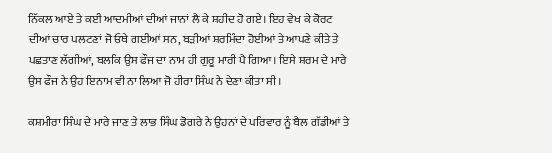ਨਿੱਕਲ ਆਏ ਤੇ ਕਈ ਆਦਮੀਆਂ ਦੀਆਂ ਜਾਨਾਂ ਲੈ ਕੇ ਸ਼ਹੀਦ ਹੋ ਗਏ। ਇਹ ਵੇਖ ਕੇ ਕੋਰਟ ਦੀਆਂ ਚਾਰ ਪਲਟਣਾਂ ਜੋ ਓਥੇ ਗਈਆਂ ਸਨ, ਬੜੀਆਂ ਸ਼ਰਮਿੰਦਾ ਹੋਈਆਂ ਤੇ ਆਪਣੇ ਕੀਤੇ ਤੇ ਪਛਤਾਣ ਲੱਗੀਆਂ, ਬਲਕਿ ਉਸ ਫੌਜ ਦਾ ਨਾਮ ਹੀ ਗੁਰੂ ਮਾਰੀ ਪੈ ਗਿਆ। ਇਸੇ ਸ਼ਰਮ ਦੇ ਮਾਰੇ ਉਸ ਫੌਜ ਨੇ ਉਹ ਇਨਾਮ ਵੀ ਨਾ ਲਿਆ ਜੋ ਹੀਰਾ ਸਿੰਘ ਨੇ ਦੇਣਾ ਕੀਤਾ ਸੀ।

ਕਸ਼ਮੀਰਾ ਸਿੰਘ ਦੇ ਮਾਰੇ ਜਾਣ ਤੇ ਲਾਭ ਸਿੰਘ ਡੋਗਰੇ ਨੇ ਉਹਨਾਂ ਦੇ ਪਰਿਵਾਰ ਨੂੰ ਬੈਲ ਗੱਡੀਆਂ ਤੇ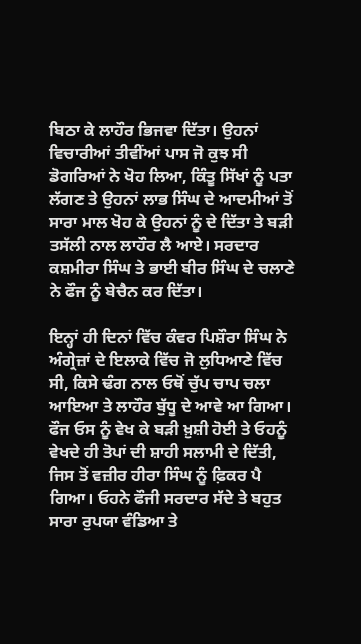ਬਿਠਾ ਕੇ ਲਾਹੌਰ ਭਿਜਵਾ ਦਿੱਤਾ। ਉਹਨਾਂ ਵਿਚਾਰੀਆਂ ਤੀਵੀਂਆਂ ਪਾਸ ਜੋ ਕੁਝ ਸੀ ਡੋਗਰਿਆਂ ਨੇ ਖੋਹ ਲਿਆ, ਕਿੰਤੂ ਸਿੱਖਾਂ ਨੂੰ ਪਤਾ ਲੱਗਣ ਤੇ ਉਹਨਾਂ ਲਾਭ ਸਿੰਘ ਦੇ ਆਦਮੀਆਂ ਤੋਂ ਸਾਰਾ ਮਾਲ ਖੋਹ ਕੇ ਉਹਨਾਂ ਨੂੰ ਦੇ ਦਿੱਤਾ ਤੇ ਬੜੀ ਤਸੱਲੀ ਨਾਲ ਲਾਹੌਰ ਲੈ ਆਏ। ਸਰਦਾਰ ਕਸ਼ਮੀਰਾ ਸਿੰਘ ਤੇ ਭਾਈ ਬੀਰ ਸਿੰਘ ਦੇ ਚਲਾਣੇ ਨੇ ਫੌਜ ਨੂੰ ਬੇਚੈਨ ਕਰ ਦਿੱਤਾ।

ਇਨ੍ਹਾਂ ਹੀ ਦਿਨਾਂ ਵਿੱਚ ਕੰਵਰ ਪਿਸ਼ੌਰਾ ਸਿੰਘ ਨੇ ਅੰਗ੍ਰੇਜ਼ਾਂ ਦੇ ਇਲਾਕੇ ਵਿੱਚ ਜੋ ਲੁਧਿਆਣੇ ਵਿੱਚ ਸੀ, ਕਿਸੇ ਢੰਗ ਨਾਲ ਓਥੋਂ ਚੁੱਪ ਚਾਪ ਚਲਾ ਆਇਆ ਤੇ ਲਾਹੌਰ ਬੁੱਧੂ ਦੇ ਆਵੇ ਆ ਗਿਆ। ਫੌਜ ਓਸ ਨੂੰ ਵੇਖ ਕੇ ਬੜੀ ਖ਼ੁਸ਼ੀ ਹੋਈ ਤੇ ਓਹਨੂੰ ਵੇਖਦੇ ਹੀ ਤੋਪਾਂ ਦੀ ਸ਼ਾਹੀ ਸਲਾਮੀ ਦੇ ਦਿੱਤੀ, ਜਿਸ ਤੋਂ ਵਜ਼ੀਰ ਹੀਰਾ ਸਿੰਘ ਨੂੰ ਫ਼ਿਕਰ ਪੈ ਗਿਆ। ਓਹਨੇ ਫੌਜੀ ਸਰਦਾਰ ਸੱਦੇ ਤੇ ਬਹੁਤ ਸਾਰਾ ਰੁਪਯਾ ਵੰਡਿਆ ਤੇ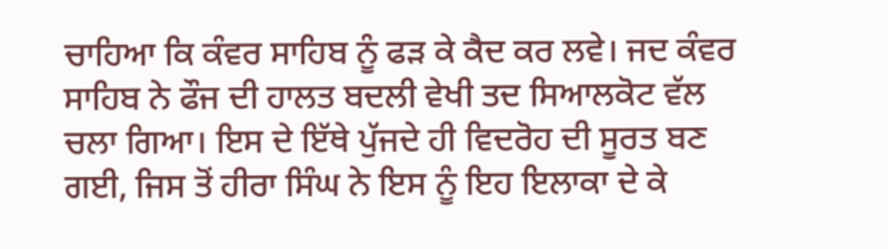ਚਾਹਿਆ ਕਿ ਕੰਵਰ ਸਾਹਿਬ ਨੂੰ ਫੜ ਕੇ ਕੈਦ ਕਰ ਲਵੇ। ਜਦ ਕੰਵਰ ਸਾਹਿਬ ਨੇ ਫੌਜ ਦੀ ਹਾਲਤ ਬਦਲੀ ਵੇਖੀ ਤਦ ਸਿਆਲਕੋਟ ਵੱਲ ਚਲਾ ਗਿਆ। ਇਸ ਦੇ ਇੱਥੇ ਪੁੱਜਦੇ ਹੀ ਵਿਦਰੋਹ ਦੀ ਸੂਰਤ ਬਣ ਗਈ, ਜਿਸ ਤੋਂ ਹੀਰਾ ਸਿੰਘ ਨੇ ਇਸ ਨੂੰ ਇਹ ਇਲਾਕਾ ਦੇ ਕੇ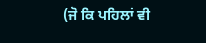(ਜੋ ਕਿ ਪਹਿਲਾਂ ਵੀ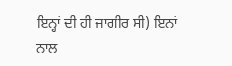ਇਨ੍ਹਾਂ ਦੀ ਹੀ ਜਾਗੀਰ ਸੀ) ਇਨਾਂ ਨਾਲ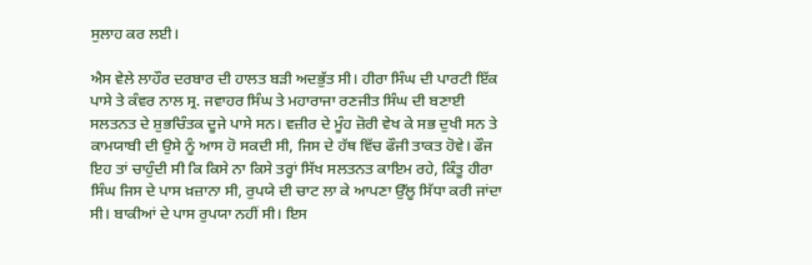ਸੁਲਾਹ ਕਰ ਲਈ।

ਐਸ ਵੇਲੇ ਲਾਹੌਰ ਦਰਬਾਰ ਦੀ ਹਾਲਤ ਬੜੀ ਅਦਭੁੱਤ ਸੀ। ਹੀਰਾ ਸਿੰਘ ਦੀ ਪਾਰਟੀ ਇੱਕ ਪਾਸੇ ਤੇ ਕੰਵਰ ਨਾਲ ਸ੍ਰ. ਜਵਾਹਰ ਸਿੰਘ ਤੇ ਮਹਾਰਾਜਾ ਰਣਜੀਤ ਸਿੰਘ ਦੀ ਬਣਾਈ ਸਲਤਨਤ ਦੇ ਸ਼ੁਭਚਿੰਤਕ ਦੂਜੇ ਪਾਸੇ ਸਨ। ਵਜ਼ੀਰ ਦੇ ਮੂੰਹ ਜ਼ੋਰੀ ਵੇਖ ਕੇ ਸਭ ਦੁਖੀ ਸਨ ਤੇ ਕਾਮਯਾਬੀ ਦੀ ਉਸੇ ਨੂੰ ਆਸ ਹੋ ਸਕਦੀ ਸੀ, ਜਿਸ ਦੇ ਹੱਥ ਵਿੱਚ ਫੌਜੀ ਤਾਕਤ ਹੋਵੇ। ਫੌਜ ਇਹ ਤਾਂ ਚਾਹੁੰਦੀ ਸੀ ਕਿ ਕਿਸੇ ਨਾ ਕਿਸੇ ਤਰ੍ਹਾਂ ਸਿੱਖ ਸਲਤਨਤ ਕਾਇਮ ਰਹੇ, ਕਿੰਤੂ ਹੀਰਾ ਸਿੰਘ ਜਿਸ ਦੇ ਪਾਸ ਖ਼ਜ਼ਾਨਾ ਸੀ, ਰੁਪਯੇ ਦੀ ਚਾਟ ਲਾ ਕੇ ਆਪਣਾ ਉੱਲੂ ਸਿੱਧਾ ਕਰੀ ਜਾਂਦਾ ਸੀ। ਬਾਕੀਆਂ ਦੇ ਪਾਸ ਰੁਪਯਾ ਨਹੀਂ ਸੀ। ਇਸ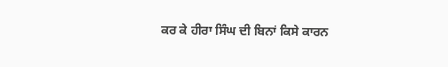ਕਰ ਕੇ ਹੀਰਾ ਸਿੰਘ ਦੀ ਬਿਨਾਂ ਕਿਸੇ ਕਾਰਨ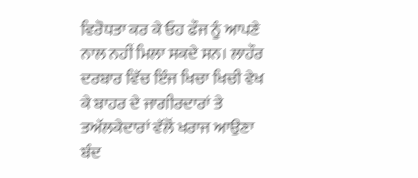ਵਿਰੋਧਤਾ ਕਰ ਕੇ ਓਹ ਫੌਜ ਨੂੰ ਆਪਣੇ ਨਾਲ ਨਹੀਂ ਮਿਲਾ ਸਕਦੇ ਸਨ। ਲਾਹੌਰ ਦਰਬਾਰ ਵਿੱਚ ਇੰਜ ਖਿਚਾ ਖਿਚੀ ਵੇਖ ਕੇ ਬਾਹਰ ਦੇ ਜਾਗੀਰਦਾਰਾਂ ਤੇ ਤਅੱਲਕੇਦਾਰਾਂ ਵੱਲੋਂ ਖਰਾਜ ਆਉਣਾ ਬੰਦ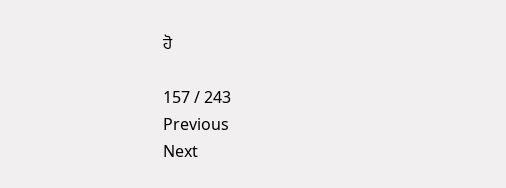ਹੋ

157 / 243
Previous
Next